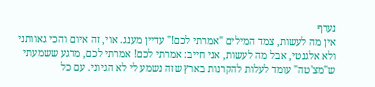נערף
אין מה לעשות, צמד המילים "אמרתי לכם!" עדיין מענג. אוי, זה איום והכי גאוותני ולא אלגנטי, אבל מה לעשות, אני חייב: אמרתי לכם! אמרתי לכם, מרגע ששמעתי ש"מצ'טה" עומד לעלות להקרנות בארץ שזה נשמע לי לא הגיוני. עם כל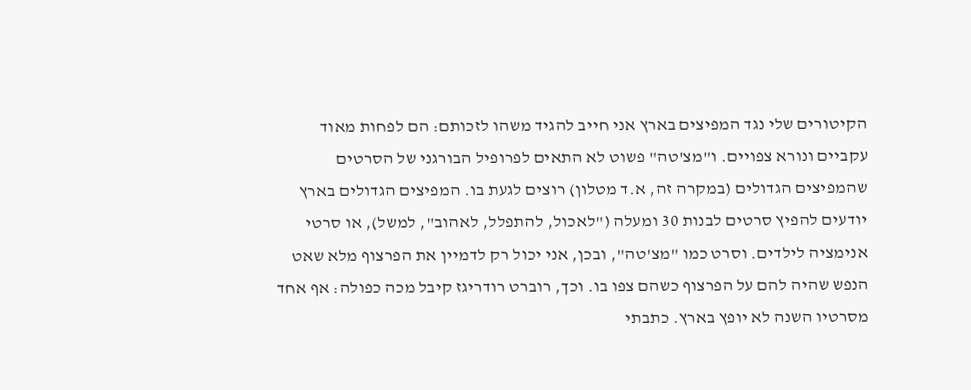הקיטורים שלי נגד המפיצים בארץ אני חייב להגיד משהו לזכותם: הם לפחות מאוד עקביים ונורא צפויים. ו"מצ'טה" פשוט לא התאים לפרופיל הבורגני של הסרטים שהמפיצים הגדולים (במקרה זה, א.ד מטלון) רוצים לגעת בו. המפיצים הגדולים בארץ יודעים להפיץ סרטים לבנות 30 ומעלה ("לאכול, להתפלל, לאהוב", למשל), או סרטי אנימציה לילדים. וסרט כמו "מצ'טה", ובכן, אני יכול רק לדמיין את הפרצוף מלא שאט הנפש שהיה להם על הפרצוף כשהם צפו בו. וכך, רוברט רודריגז קיבל מכה כפולה: אף אחד מסרטיו השנה לא יופץ בארץ. כתבתי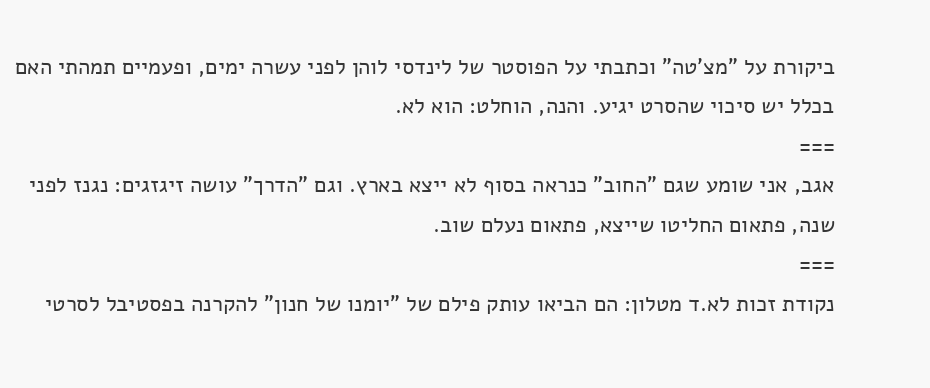ביקורת על "מצ'טה" וכתבתי על הפוסטר של לינדסי לוהן לפני עשרה ימים, ופעמיים תמהתי האם בכלל יש סיכוי שהסרט יגיע. והנה, הוחלט: הוא לא.
===
אגב, אני שומע שגם "החוב" כנראה בסוף לא ייצא בארץ. וגם "הדרך" עושה זיגזגים: נגנז לפני שנה, פתאום החליטו שייצא, פתאום נעלם שוב.
===
נקודת זכות לא.ד מטלון: הם הביאו עותק פילם של "יומנו של חנון" להקרנה בפסטיבל לסרטי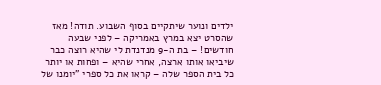ילדים ונוער שיתקיים בסוף השבוע. תודה! מאז שהסרט יצא במרץ באמריקה – לפני שבעה חודשים! – בת ה-9 מנדנדת לי שהיא רוצה כבר שיביאו אותו ארצה, אחרי שהיא – ופחות או יותר כל בית הספר שלה – קראו את כל ספרי "יומנו של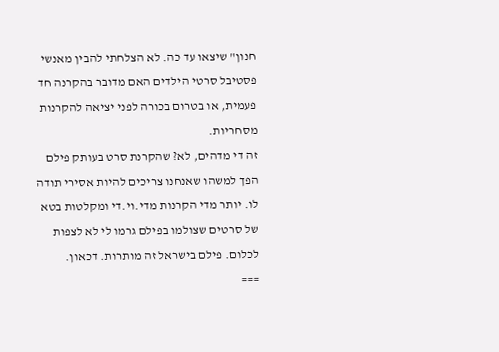חנון" שיצאו עד כה. לא הצלחתי להבין מאנשי פסטיבל סרטי הילדים האם מדובר בהקרנה חד פעמית, או בטרום בכורה לפני יציאה להקרנות מסחריות.
זה די מדהים, לא? שהקרנת סרט בעותק פילם הפך למשהו שאנחנו צריכים להיות אסירי תודה לו. יותר מדי הקרנות מדי.וי.די ומקלטות בטא של סרטים שצולמו בפילם גרמו לי לא לצפות לכלום. פילם בישראל זה מותרות. דכאון.
===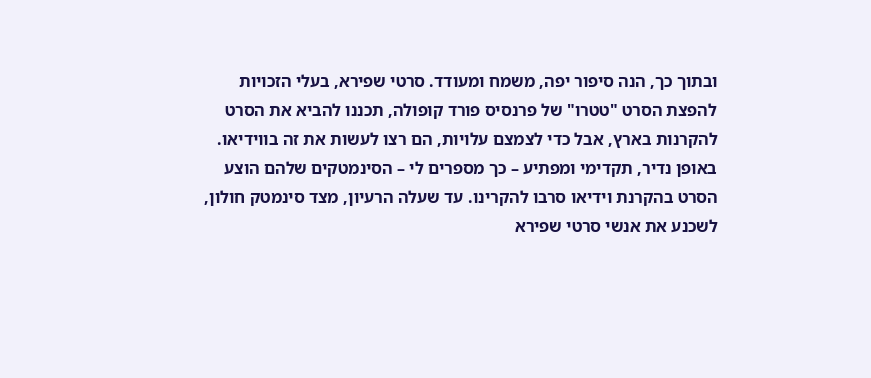ובתוך כך, הנה סיפור יפה, משמח ומעודד. סרטי שפירא, בעלי הזכויות להפצת הסרט "טטרו" של פרנסיס פורד קופולה, תכננו להביא את הסרט להקרנות בארץ, אבל כדי לצמצם עלויות, הם רצו לעשות את זה בווידיאו. באופן נדיר, תקדימי ומפתיע – כך מספרים לי – הסינמטקים שלהם הוצע הסרט בהקרנת וידיאו סרבו להקרינו. עד שעלה הרעיון, מצד סינמטק חולון, לשכנע את אנשי סרטי שפירא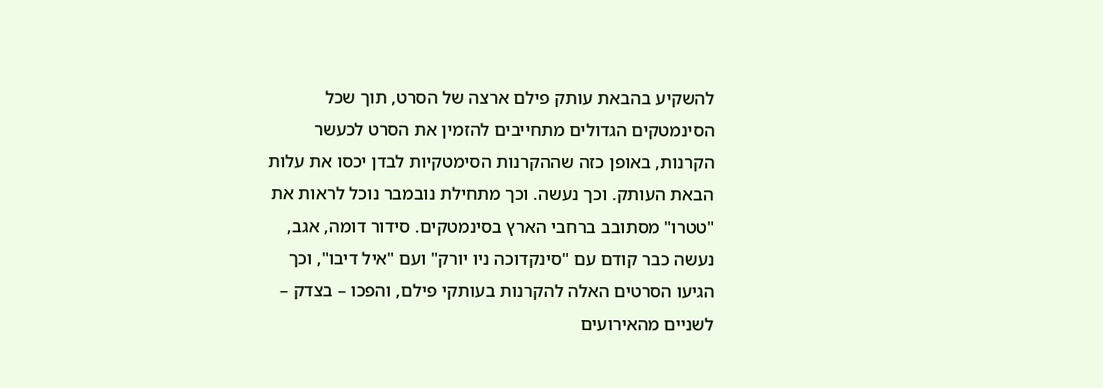להשקיע בהבאת עותק פילם ארצה של הסרט, תוך שכל הסינמטקים הגדולים מתחייבים להזמין את הסרט לכעשר הקרנות, באופן כזה שההקרנות הסימטקיות לבדן יכסו את עלות הבאת העותק. וכך נעשה. וכך מתחילת נובמבר נוכל לראות את "טטרו" מסתובב ברחבי הארץ בסינמטקים. סידור דומה, אגב, נעשה כבר קודם עם "סינקדוכה ניו יורק" ועם "איל דיבו", וכך הגיעו הסרטים האלה להקרנות בעותקי פילם, והפכו – בצדק – לשניים מהאירועים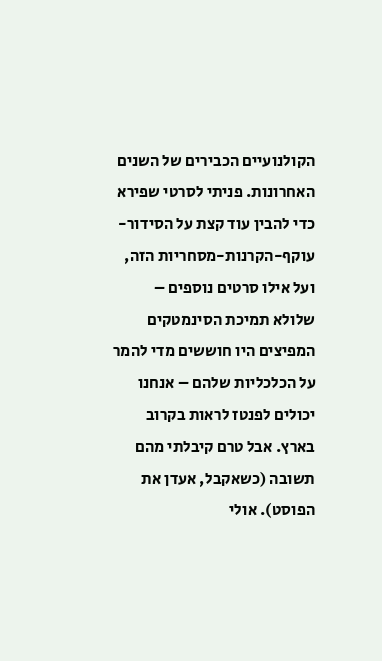הקולנועיים הכבירים של השנים האחרונות. פניתי לסרטי שפירא כדי להבין עוד קצת על הסידור-עוקף-הקרנות-מסחריות הזה, ועל אילו סרטים נוספים – שלולא תמיכת הסינמטקים המפיצים היו חוששים מדי להמר על הכלכליות שלהם – אנחנו יכולים לפנטז לראות בקרוב בארץ. אבל טרם קיבלתי מהם תשובה (כשאקבל, אעדן את הפוסט). אולי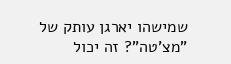שמישהו יארגן עותק של "מצ'טה"? זה יכול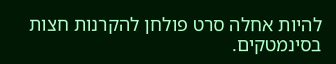להיות אחלה סרט פולחן להקרנות חצות בסינמטקים.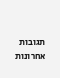תגובות אחרונות